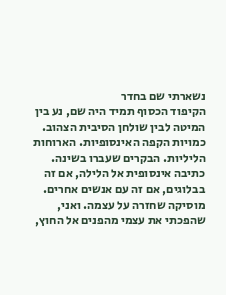נשארתי שם בחדר
הקיפוד הכסוף תמיד היה שם, נע בין המיטה לבין שולחן הסיבית הצהוב. כמויות הקפה האינסופיות. הארוחות הליליות. הבקרים שעברו בשינה. כתיבה אינסופית אל הלילה, אם זה בבלוגים, אם זה עם אנשים אחרים. מוסיקה שחזרה על עצמה. ואני, שהפכתי את עצמי מהפנים אל החוץ,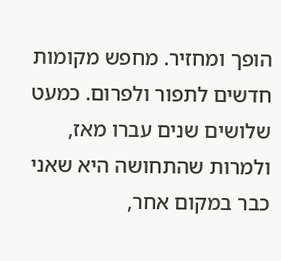הופך ומחזיר. מחפש מקומות חדשים לתפור ולפרום. כמעט שלושים שנים עברו מאז, ולמרות שהתחושה היא שאני כבר במקום אחר,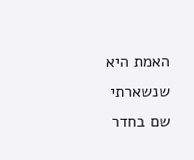האמת היא שנשארתי שם בחדר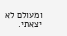ומעולם לא יצאתי.